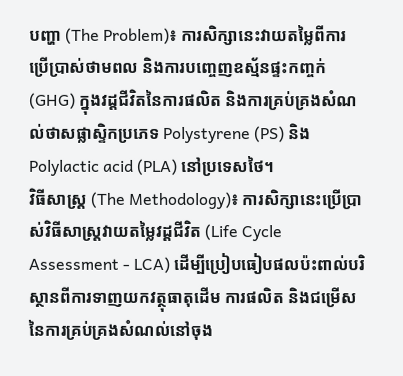បញ្ហា (The Problem)៖ ការសិក្សានេះវាយតម្លៃពីការប្រើប្រាស់ថាមពល និងការបញ្ចេញឧស្ម័នផ្ទះកញ្ចក់ (GHG) ក្នុងវដ្តជីវិតនៃការផលិត និងការគ្រប់គ្រងសំណល់ថាសផ្លាស្ទិកប្រភេទ Polystyrene (PS) និង Polylactic acid (PLA) នៅប្រទេសថៃ។
វិធីសាស្ត្រ (The Methodology)៖ ការសិក្សានេះប្រើប្រាស់វិធីសាស្ត្រវាយតម្លៃវដ្តជីវិត (Life Cycle Assessment - LCA) ដើម្បីប្រៀបធៀបផលប៉ះពាល់បរិស្ថានពីការទាញយកវត្ថុធាតុដើម ការផលិត និងជម្រើសនៃការគ្រប់គ្រងសំណល់នៅចុង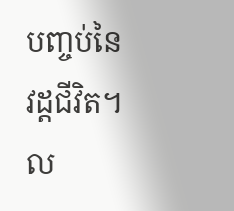បញ្ចប់នៃវដ្តជីវិត។
ល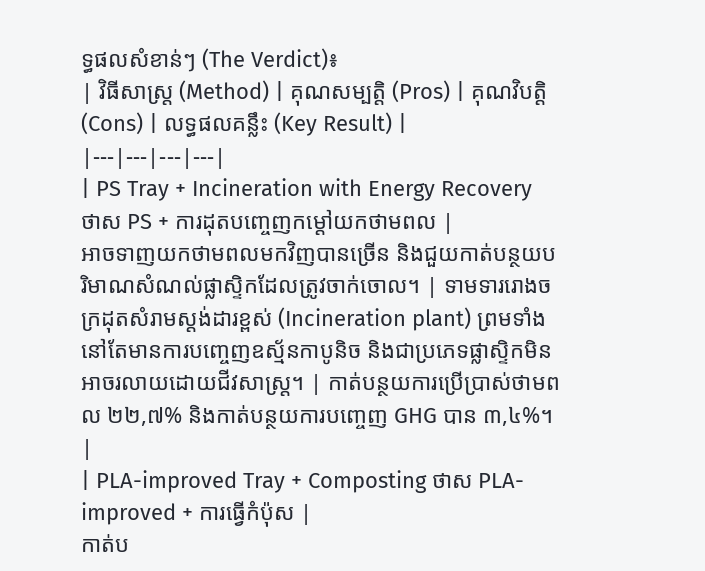ទ្ធផលសំខាន់ៗ (The Verdict)៖
| វិធីសាស្ត្រ (Method) | គុណសម្បត្តិ (Pros) | គុណវិបត្តិ (Cons) | លទ្ធផលគន្លឹះ (Key Result) |
|---|---|---|---|
| PS Tray + Incineration with Energy Recovery ថាស PS + ការដុតបញ្ចេញកម្តៅយកថាមពល |
អាចទាញយកថាមពលមកវិញបានច្រើន និងជួយកាត់បន្ថយបរិមាណសំណល់ផ្លាស្ទិកដែលត្រូវចាក់ចោល។ | ទាមទាររោងចក្រដុតសំរាមស្តង់ដារខ្ពស់ (Incineration plant) ព្រមទាំងនៅតែមានការបញ្ចេញឧស្ម័នកាបូនិច និងជាប្រភេទផ្លាស្ទិកមិនអាចរលាយដោយជីវសាស្ត្រ។ | កាត់បន្ថយការប្រើប្រាស់ថាមពល ២២,៧% និងកាត់បន្ថយការបញ្ចេញ GHG បាន ៣,៤%។ |
| PLA-improved Tray + Composting ថាស PLA-improved + ការធ្វើកំប៉ុស |
កាត់ប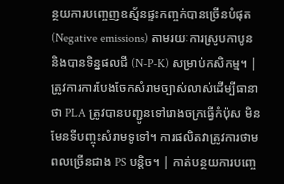ន្ថយការបញ្ចេញឧស្ម័នផ្ទះកញ្ចក់បានច្រើនបំផុត (Negative emissions) តាមរយៈការស្រូបកាបូន និងបានទិន្នផលជី (N-P-K) សម្រាប់កសិកម្ម។ | ត្រូវការការបែងចែកសំរាមច្បាស់លាស់ដើម្បីធានាថា PLA ត្រូវបានបញ្ជូនទៅរោងចក្រធ្វើកំប៉ុស មិនមែនទីបញ្ចុះសំរាមទូទៅ។ ការផលិតវាត្រូវការថាមពលច្រើនជាង PS បន្តិច។ | កាត់បន្ថយការបញ្ចេ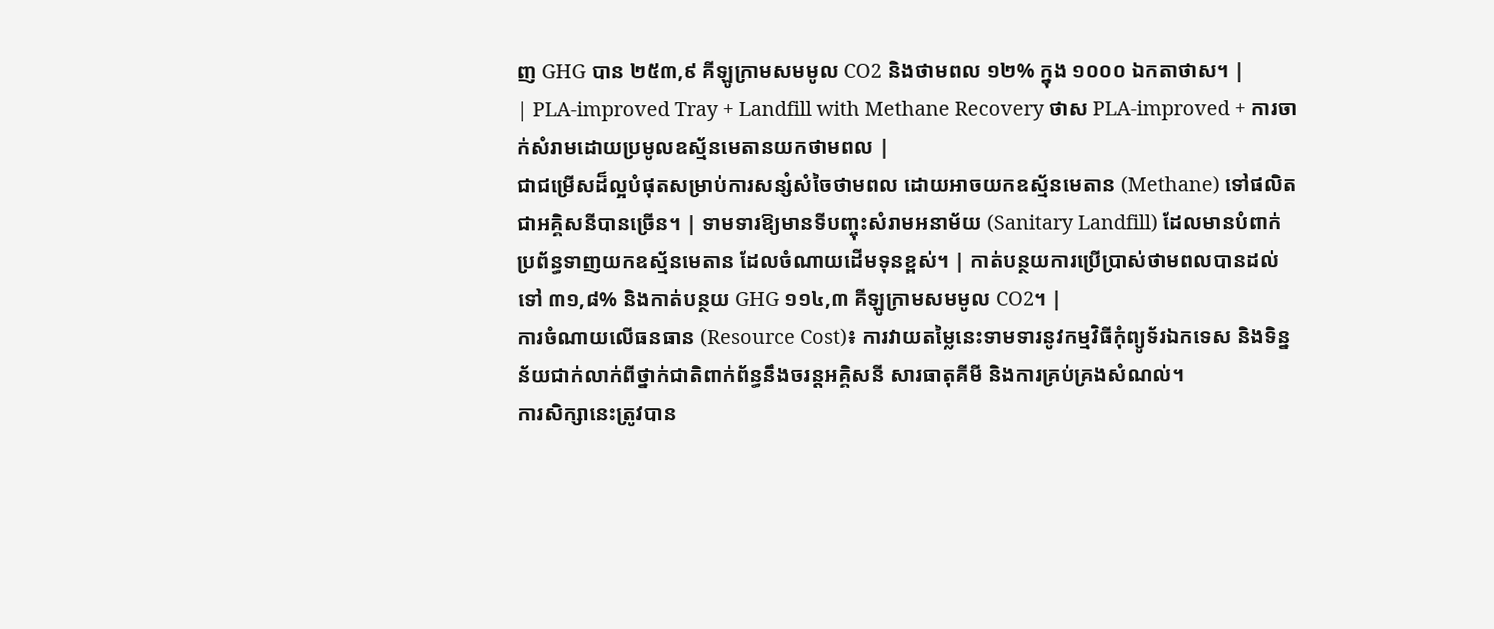ញ GHG បាន ២៥៣,៩ គីឡូក្រាមសមមូល CO2 និងថាមពល ១២% ក្នុង ១០០០ ឯកតាថាស។ |
| PLA-improved Tray + Landfill with Methane Recovery ថាស PLA-improved + ការចាក់សំរាមដោយប្រមូលឧស្ម័នមេតានយកថាមពល |
ជាជម្រើសដ៏ល្អបំផុតសម្រាប់ការសន្សំសំចៃថាមពល ដោយអាចយកឧស្ម័នមេតាន (Methane) ទៅផលិតជាអគ្គិសនីបានច្រើន។ | ទាមទារឱ្យមានទីបញ្ចុះសំរាមអនាម័យ (Sanitary Landfill) ដែលមានបំពាក់ប្រព័ន្ធទាញយកឧស្ម័នមេតាន ដែលចំណាយដើមទុនខ្ពស់។ | កាត់បន្ថយការប្រើប្រាស់ថាមពលបានដល់ទៅ ៣១,៨% និងកាត់បន្ថយ GHG ១១៤,៣ គីឡូក្រាមសមមូល CO2។ |
ការចំណាយលើធនធាន (Resource Cost)៖ ការវាយតម្លៃនេះទាមទារនូវកម្មវិធីកុំព្យូទ័រឯកទេស និងទិន្នន័យជាក់លាក់ពីថ្នាក់ជាតិពាក់ព័ន្ធនឹងចរន្តអគ្គិសនី សារធាតុគីមី និងការគ្រប់គ្រងសំណល់។
ការសិក្សានេះត្រូវបាន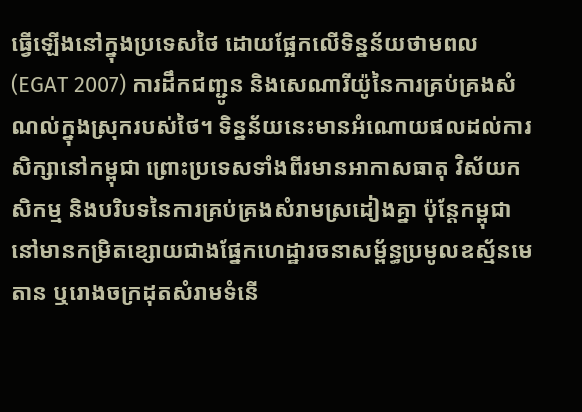ធ្វើឡើងនៅក្នុងប្រទេសថៃ ដោយផ្អែកលើទិន្នន័យថាមពល (EGAT 2007) ការដឹកជញ្ជូន និងសេណារីយ៉ូនៃការគ្រប់គ្រងសំណល់ក្នុងស្រុករបស់ថៃ។ ទិន្នន័យនេះមានអំណោយផលដល់ការសិក្សានៅកម្ពុជា ព្រោះប្រទេសទាំងពីរមានអាកាសធាតុ វិស័យកសិកម្ម និងបរិបទនៃការគ្រប់គ្រងសំរាមស្រដៀងគ្នា ប៉ុន្តែកម្ពុជានៅមានកម្រិតខ្សោយជាងផ្នែកហេដ្ឋារចនាសម្ព័ន្ធប្រមូលឧស្ម័នមេតាន ឬរោងចក្រដុតសំរាមទំនើ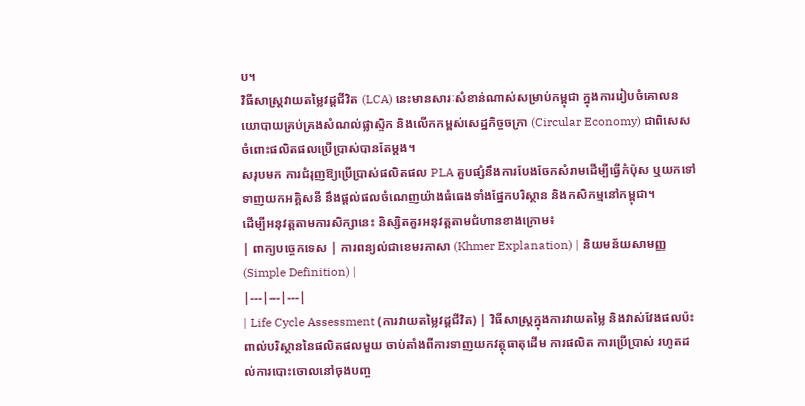ប។
វិធីសាស្ត្រវាយតម្លៃវដ្តជីវិត (LCA) នេះមានសារៈសំខាន់ណាស់សម្រាប់កម្ពុជា ក្នុងការរៀបចំគោលនយោបាយគ្រប់គ្រងសំណល់ផ្លាស្ទិក និងលើកកម្ពស់សេដ្ឋកិច្ចចក្រា (Circular Economy) ជាពិសេសចំពោះផលិតផលប្រើប្រាស់បានតែម្តង។
សរុបមក ការជំរុញឱ្យប្រើប្រាស់ផលិតផល PLA គួបផ្សំនឹងការបែងចែកសំរាមដើម្បីធ្វើកំប៉ុស ឬយកទៅទាញយកអគ្គិសនី នឹងផ្តល់ផលចំណេញយ៉ាងធំធេងទាំងផ្នែកបរិស្ថាន និងកសិកម្មនៅកម្ពុជា។
ដើម្បីអនុវត្តតាមការសិក្សានេះ និស្សិតគួរអនុវត្តតាមជំហានខាងក្រោម៖
| ពាក្យបច្ចេកទេស | ការពន្យល់ជាខេមរភាសា (Khmer Explanation) | និយមន័យសាមញ្ញ (Simple Definition) |
|---|---|---|
| Life Cycle Assessment (ការវាយតម្លៃវដ្តជីវិត) | វិធីសាស្ត្រក្នុងការវាយតម្លៃ និងវាស់វែងផលប៉ះពាល់បរិស្ថាននៃផលិតផលមួយ ចាប់តាំងពីការទាញយកវត្ថុធាតុដើម ការផលិត ការប្រើប្រាស់ រហូតដល់ការបោះចោលនៅចុងបញ្ច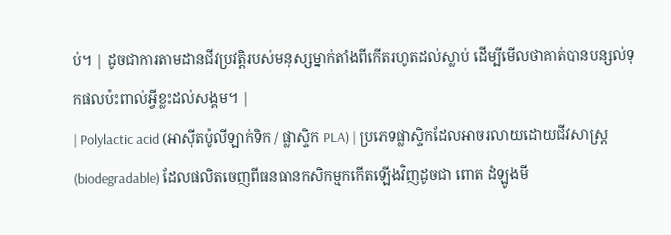ប់។ | ដូចជាការតាមដានជីវប្រវត្តិរបស់មនុស្សម្នាក់តាំងពីកើតរហូតដល់ស្លាប់ ដើម្បីមើលថាគាត់បានបន្សល់ទុកផលប៉ះពាល់អ្វីខ្លះដល់សង្គម។ |
| Polylactic acid (អាស៊ីតប៉ូលីឡាក់ទិក / ផ្លាស្ទិក PLA) | ប្រភេទផ្លាស្ទិកដែលអាចរលាយដោយជីវសាស្ត្រ (biodegradable) ដែលផលិតចេញពីធនធានកសិកម្មកកើតឡើងវិញដូចជា ពោត ដំឡូងមី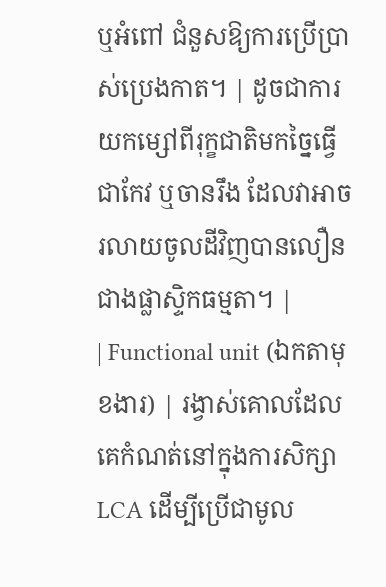ឬអំពៅ ជំនួសឱ្យការប្រើប្រាស់ប្រេងកាត។ | ដូចជាការយកម្សៅពីរុក្ខជាតិមកច្នៃធ្វើជាកែវ ឬចានរឹង ដែលវាអាចរលាយចូលដីវិញបានលឿនជាងផ្លាស្ទិកធម្មតា។ |
| Functional unit (ឯកតាមុខងារ) | រង្វាស់គោលដែលគេកំណត់នៅក្នុងការសិក្សា LCA ដើម្បីប្រើជាមូល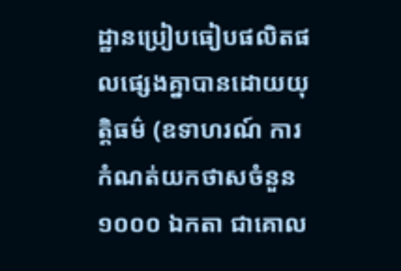ដ្ឋានប្រៀបធៀបផលិតផលផ្សេងគ្នាបានដោយយុត្តិធម៌ (ឧទាហរណ៍ ការកំណត់យកថាសចំនួន ១០០០ ឯកតា ជាគោល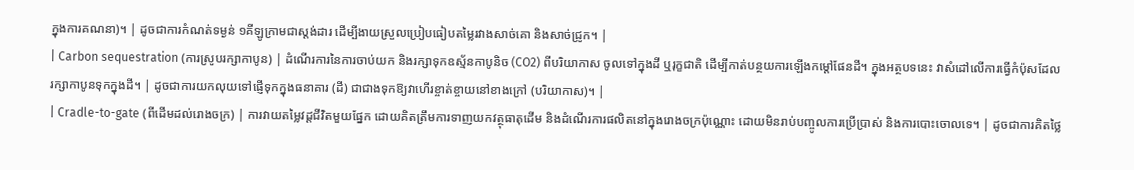ក្នុងការគណនា)។ | ដូចជាការកំណត់ទម្ងន់ ១គីឡូក្រាមជាស្តង់ដារ ដើម្បីងាយស្រួលប្រៀបធៀបតម្លៃរវាងសាច់គោ និងសាច់ជ្រូក។ |
| Carbon sequestration (ការស្រូបរក្សាកាបូន) | ដំណើរការនៃការចាប់យក និងរក្សាទុកឧស្ម័នកាបូនិច (CO2) ពីបរិយាកាស ចូលទៅក្នុងដី ឬរុក្ខជាតិ ដើម្បីកាត់បន្ថយការឡើងកម្តៅផែនដី។ ក្នុងអត្ថបទនេះ វាសំដៅលើការធ្វើកំប៉ុសដែលរក្សាកាបូនទុកក្នុងដី។ | ដូចជាការយកលុយទៅផ្ញើទុកក្នុងធនាគារ (ដី) ជាជាងទុកឱ្យវាហើរខ្ចាត់ខ្ចាយនៅខាងក្រៅ (បរិយាកាស)។ |
| Cradle-to-gate (ពីដើមដល់រោងចក្រ) | ការវាយតម្លៃវដ្តជីវិតមួយផ្នែក ដោយគិតត្រឹមការទាញយកវត្ថុធាតុដើម និងដំណើរការផលិតនៅក្នុងរោងចក្រប៉ុណ្ណោះ ដោយមិនរាប់បញ្ចូលការប្រើប្រាស់ និងការបោះចោលទេ។ | ដូចជាការគិតថ្លៃ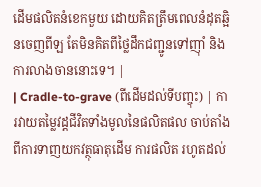ដើមផលិតនំខេកមួយ ដោយគិតត្រឹមពេលនំដុតឆ្អិនចេញពីឡ តែមិនគិតពីថ្លៃដឹកជញ្ជូនទៅញ៉ាំ និងការលាងចាននោះទេ។ |
| Cradle-to-grave (ពីដើមដល់ទីបញ្ចុះ) | ការវាយតម្លៃវដ្តជីវិតទាំងមូលនៃផលិតផល ចាប់តាំងពីការទាញយកវត្ថុធាតុដើម ការផលិត រហូតដល់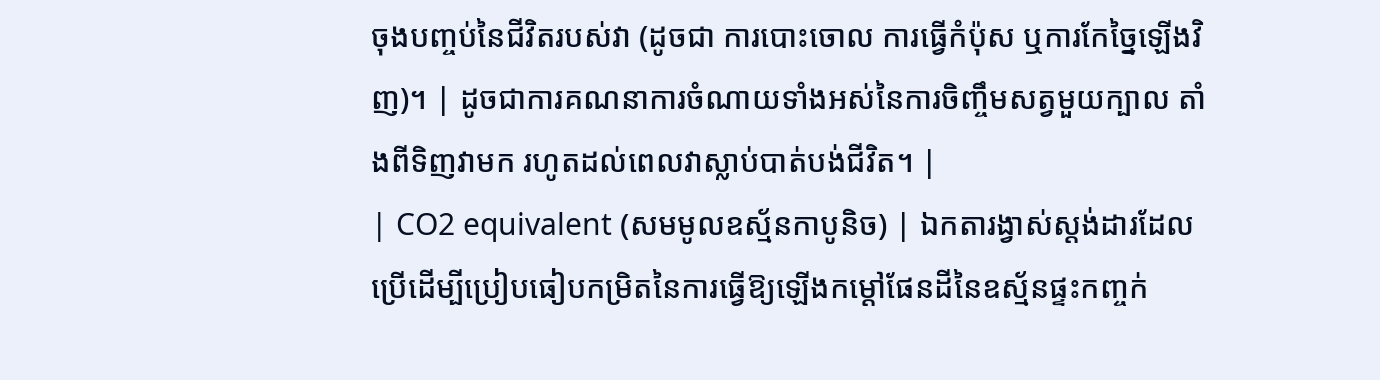ចុងបញ្ចប់នៃជីវិតរបស់វា (ដូចជា ការបោះចោល ការធ្វើកំប៉ុស ឬការកែច្នៃឡើងវិញ)។ | ដូចជាការគណនាការចំណាយទាំងអស់នៃការចិញ្ចឹមសត្វមួយក្បាល តាំងពីទិញវាមក រហូតដល់ពេលវាស្លាប់បាត់បង់ជីវិត។ |
| CO2 equivalent (សមមូលឧស្ម័នកាបូនិច) | ឯកតារង្វាស់ស្តង់ដារដែលប្រើដើម្បីប្រៀបធៀបកម្រិតនៃការធ្វើឱ្យឡើងកម្តៅផែនដីនៃឧស្ម័នផ្ទះកញ្ចក់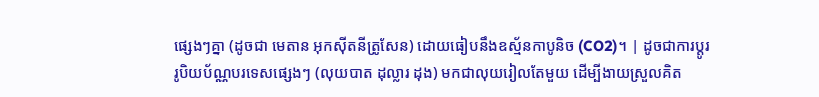ផ្សេងៗគ្នា (ដូចជា មេតាន អុកស៊ីតនីត្រូសែន) ដោយធៀបនឹងឧស្ម័នកាបូនិច (CO2)។ | ដូចជាការប្តូររូបិយប័ណ្ណបរទេសផ្សេងៗ (លុយបាត ដុល្លារ ដុង) មកជាលុយរៀលតែមួយ ដើម្បីងាយស្រួលគិត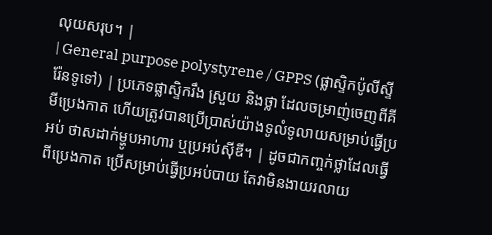លុយសរុប។ |
| General purpose polystyrene / GPPS (ផ្លាស្ទិកប៉ូលីស្ទីរ៉ែនទូទៅ) | ប្រភេទផ្លាស្ទិករឹង ស្រួយ និងថ្លា ដែលចម្រាញ់ចេញពីគីមីប្រេងកាត ហើយត្រូវបានប្រើប្រាស់យ៉ាងទូលំទូលាយសម្រាប់ធ្វើប្រអប់ ថាសដាក់ម្ហូបអាហារ ឬប្រអប់ស៊ីឌី។ | ដូចជាកញ្ចក់ថ្លាដែលធ្វើពីប្រេងកាត ប្រើសម្រាប់ធ្វើប្រអប់បាយ តែវាមិនងាយរលាយ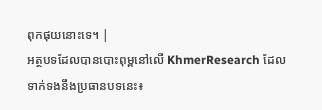ពុកផុយនោះទេ។ |
អត្ថបទដែលបានបោះពុម្ពនៅលើ KhmerResearch ដែលទាក់ទងនឹងប្រធានបទនេះ៖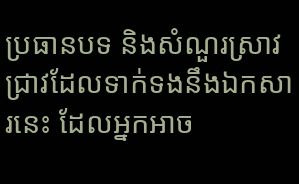ប្រធានបទ និងសំណួរស្រាវជ្រាវដែលទាក់ទងនឹងឯកសារនេះ ដែលអ្នកអាច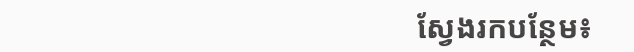ស្វែងរកបន្ថែម៖